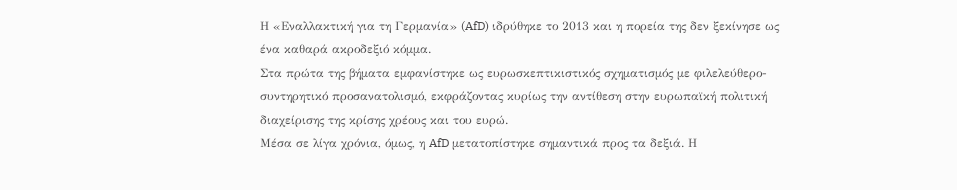Η «Εναλλακτική για τη Γερμανία» (AfD) ιδρύθηκε το 2013 και η πορεία της δεν ξεκίνησε ως ένα καθαρά ακροδεξιό κόμμα.
Στα πρώτα της βήματα εμφανίστηκε ως ευρωσκεπτικιστικός σχηματισμός με φιλελεύθερο-συντηρητικό προσανατολισμό, εκφράζοντας κυρίως την αντίθεση στην ευρωπαϊκή πολιτική διαχείρισης της κρίσης χρέους και του ευρώ.
Μέσα σε λίγα χρόνια, όμως, η AfD μετατοπίστηκε σημαντικά προς τα δεξιά. Η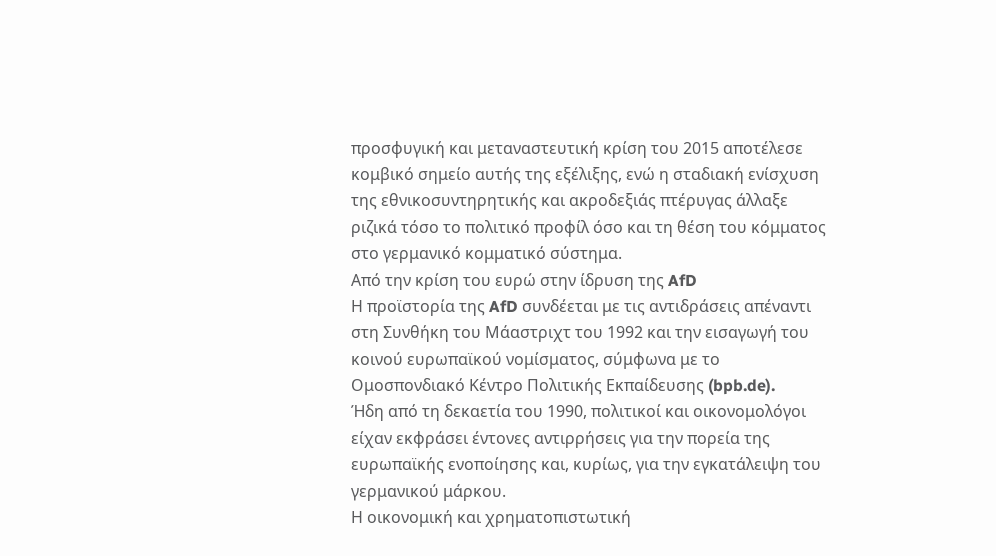προσφυγική και μεταναστευτική κρίση του 2015 αποτέλεσε κομβικό σημείο αυτής της εξέλιξης, ενώ η σταδιακή ενίσχυση της εθνικοσυντηρητικής και ακροδεξιάς πτέρυγας άλλαξε ριζικά τόσο το πολιτικό προφίλ όσο και τη θέση του κόμματος στο γερμανικό κομματικό σύστημα.
Από την κρίση του ευρώ στην ίδρυση της AfD
Η προϊστορία της AfD συνδέεται με τις αντιδράσεις απέναντι στη Συνθήκη του Μάαστριχτ του 1992 και την εισαγωγή του κοινού ευρωπαϊκού νομίσματος, σύμφωνα με το Ομοσπονδιακό Κέντρο Πολιτικής Εκπαίδευσης (bpb.de).
Ήδη από τη δεκαετία του 1990, πολιτικοί και οικονομολόγοι είχαν εκφράσει έντονες αντιρρήσεις για την πορεία της ευρωπαϊκής ενοποίησης και, κυρίως, για την εγκατάλειψη του γερμανικού μάρκου.
Η οικονομική και χρηματοπιστωτική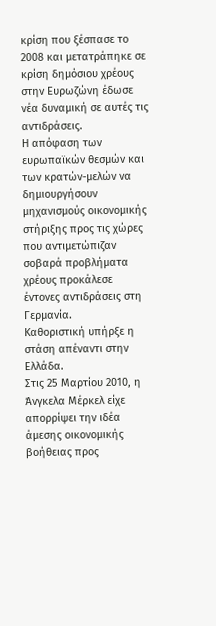κρίση που ξέσπασε το 2008 και μετατράπηκε σε κρίση δημόσιου χρέους στην Ευρωζώνη έδωσε νέα δυναμική σε αυτές τις αντιδράσεις.
Η απόφαση των ευρωπαϊκών θεσμών και των κρατών-μελών να δημιουργήσουν μηχανισμούς οικονομικής στήριξης προς τις χώρες που αντιμετώπιζαν σοβαρά προβλήματα χρέους προκάλεσε έντονες αντιδράσεις στη Γερμανία.
Καθοριστική υπήρξε η στάση απέναντι στην Ελλάδα.
Στις 25 Μαρτίου 2010, η Άνγκελα Μέρκελ είχε απορρίψει την ιδέα άμεσης οικονομικής βοήθειας προς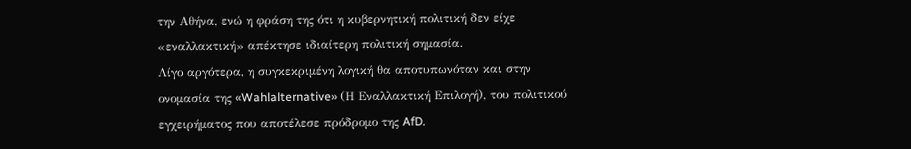την Αθήνα, ενώ η φράση της ότι η κυβερνητική πολιτική δεν είχε «εναλλακτική» απέκτησε ιδιαίτερη πολιτική σημασία.
Λίγο αργότερα, η συγκεκριμένη λογική θα αποτυπωνόταν και στην ονομασία της «Wahlalternative» (Η Εναλλακτική Επιλογή), του πολιτικού εγχειρήματος που αποτέλεσε πρόδρομο της AfD.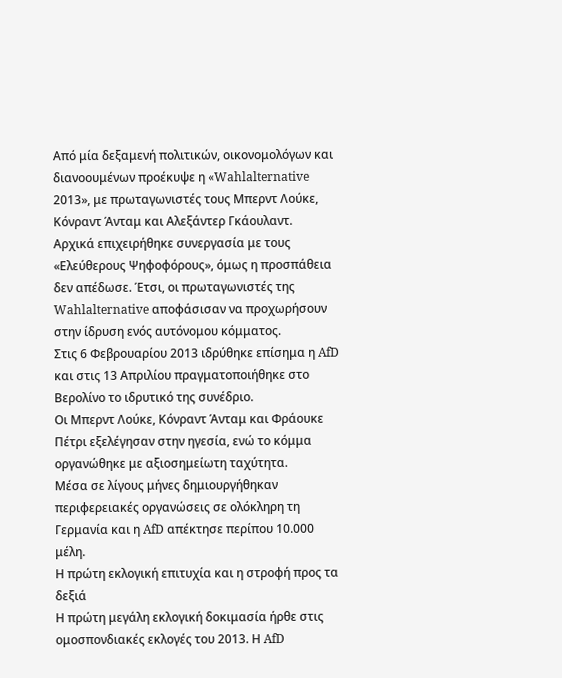Από μία δεξαμενή πολιτικών, οικονομολόγων και διανοουμένων προέκυψε η «Wahlalternative 2013», με πρωταγωνιστές τους Μπερντ Λούκε, Κόνραντ Άνταμ και Αλεξάντερ Γκάουλαντ.
Αρχικά επιχειρήθηκε συνεργασία με τους «Ελεύθερους Ψηφοφόρους», όμως η προσπάθεια δεν απέδωσε. Έτσι, οι πρωταγωνιστές της Wahlalternative αποφάσισαν να προχωρήσουν στην ίδρυση ενός αυτόνομου κόμματος.
Στις 6 Φεβρουαρίου 2013 ιδρύθηκε επίσημα η AfD και στις 13 Απριλίου πραγματοποιήθηκε στο Βερολίνο το ιδρυτικό της συνέδριο.
Οι Μπερντ Λούκε, Κόνραντ Άνταμ και Φράουκε Πέτρι εξελέγησαν στην ηγεσία, ενώ το κόμμα οργανώθηκε με αξιοσημείωτη ταχύτητα.
Μέσα σε λίγους μήνες δημιουργήθηκαν περιφερειακές οργανώσεις σε ολόκληρη τη Γερμανία και η AfD απέκτησε περίπου 10.000 μέλη.
Η πρώτη εκλογική επιτυχία και η στροφή προς τα δεξιά
Η πρώτη μεγάλη εκλογική δοκιμασία ήρθε στις ομοσπονδιακές εκλογές του 2013. Η AfD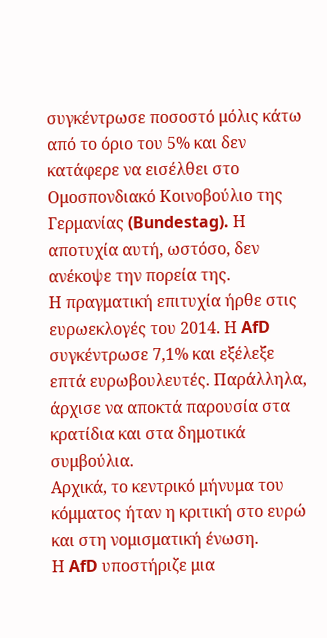συγκέντρωσε ποσοστό μόλις κάτω από το όριο του 5% και δεν κατάφερε να εισέλθει στο Ομοσπονδιακό Κοινοβούλιο της Γερμανίας (Bundestag). Η αποτυχία αυτή, ωστόσο, δεν ανέκοψε την πορεία της.
Η πραγματική επιτυχία ήρθε στις ευρωεκλογές του 2014. Η AfD συγκέντρωσε 7,1% και εξέλεξε επτά ευρωβουλευτές. Παράλληλα, άρχισε να αποκτά παρουσία στα κρατίδια και στα δημοτικά συμβούλια.
Αρχικά, το κεντρικό μήνυμα του κόμματος ήταν η κριτική στο ευρώ και στη νομισματική ένωση.
Η AfD υποστήριζε μια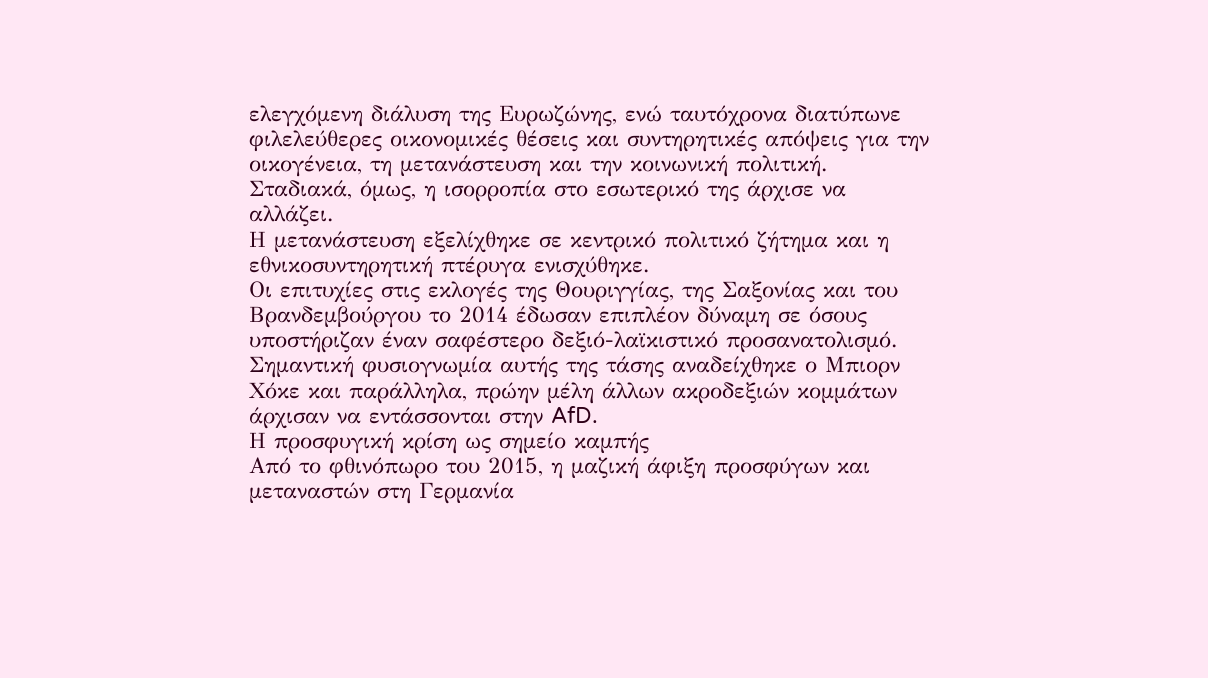ελεγχόμενη διάλυση της Ευρωζώνης, ενώ ταυτόχρονα διατύπωνε φιλελεύθερες οικονομικές θέσεις και συντηρητικές απόψεις για την οικογένεια, τη μετανάστευση και την κοινωνική πολιτική.
Σταδιακά, όμως, η ισορροπία στο εσωτερικό της άρχισε να αλλάζει.
Η μετανάστευση εξελίχθηκε σε κεντρικό πολιτικό ζήτημα και η εθνικοσυντηρητική πτέρυγα ενισχύθηκε.
Οι επιτυχίες στις εκλογές της Θουριγγίας, της Σαξονίας και του Βρανδεμβούργου το 2014 έδωσαν επιπλέον δύναμη σε όσους υποστήριζαν έναν σαφέστερο δεξιό-λαϊκιστικό προσανατολισμό.
Σημαντική φυσιογνωμία αυτής της τάσης αναδείχθηκε ο Μπιορν Χόκε και παράλληλα, πρώην μέλη άλλων ακροδεξιών κομμάτων άρχισαν να εντάσσονται στην AfD.
Η προσφυγική κρίση ως σημείο καμπής
Από το φθινόπωρο του 2015, η μαζική άφιξη προσφύγων και μεταναστών στη Γερμανία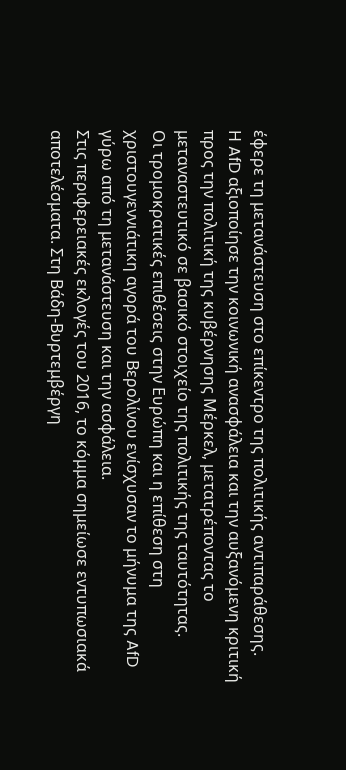έφερε τη μετανάστευση στο επίκεντρο της πολιτικής αντιπαράθεσης.
Η AfD αξιοποίησε την κοινωνική ανασφάλεια και την αυξανόμενη κριτική προς την πολιτική της κυβέρνησης Μέρκελ, μετατρέποντας το μεταναστευτικό σε βασικό στοιχείο της πολιτικής της ταυτότητας.
Οι τρομοκρατικές επιθέσεις στην Ευρώπη και η επίθεση στη χριστουγεννιάτικη αγορά του Βερολίνου ενίσχυσαν το μήνυμα της AfD γύρω από τη μετανάστευση και την ασφάλεια.
Στις περιφερειακές εκλογές του 2016, το κόμμα σημείωσε εντυπωσιακά αποτελέσματα. Στη Βάδη-Βυρτεμβέργη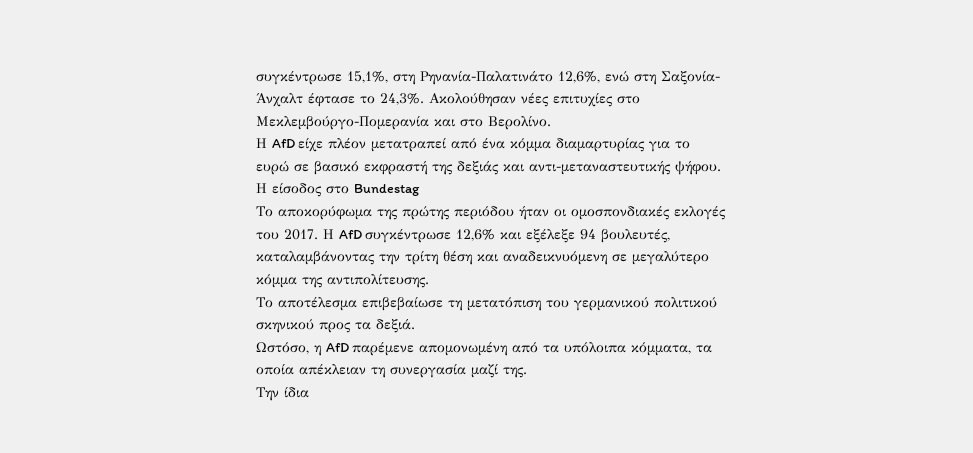συγκέντρωσε 15,1%, στη Ρηνανία-Παλατινάτο 12,6%, ενώ στη Σαξονία-Άνχαλτ έφτασε το 24,3%. Ακολούθησαν νέες επιτυχίες στο Μεκλεμβούργο-Πομερανία και στο Βερολίνο.
Η AfD είχε πλέον μετατραπεί από ένα κόμμα διαμαρτυρίας για το ευρώ σε βασικό εκφραστή της δεξιάς και αντι-μεταναστευτικής ψήφου.
Η είσοδος στο Bundestag
Το αποκορύφωμα της πρώτης περιόδου ήταν οι ομοσπονδιακές εκλογές του 2017. Η AfD συγκέντρωσε 12,6% και εξέλεξε 94 βουλευτές, καταλαμβάνοντας την τρίτη θέση και αναδεικνυόμενη σε μεγαλύτερο κόμμα της αντιπολίτευσης.
Το αποτέλεσμα επιβεβαίωσε τη μετατόπιση του γερμανικού πολιτικού σκηνικού προς τα δεξιά.
Ωστόσο, η AfD παρέμενε απομονωμένη από τα υπόλοιπα κόμματα, τα οποία απέκλειαν τη συνεργασία μαζί της.
Την ίδια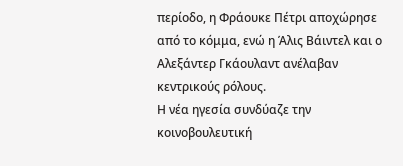περίοδο, η Φράουκε Πέτρι αποχώρησε από το κόμμα, ενώ η Άλις Βάιντελ και ο Αλεξάντερ Γκάουλαντ ανέλαβαν κεντρικούς ρόλους.
Η νέα ηγεσία συνδύαζε την κοινοβουλευτική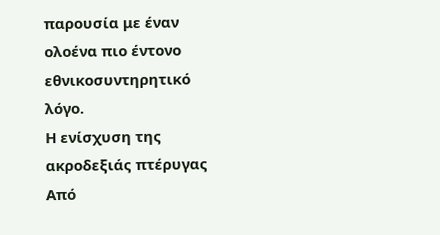παρουσία με έναν ολοένα πιο έντονο εθνικοσυντηρητικό λόγο.
Η ενίσχυση της ακροδεξιάς πτέρυγας
Από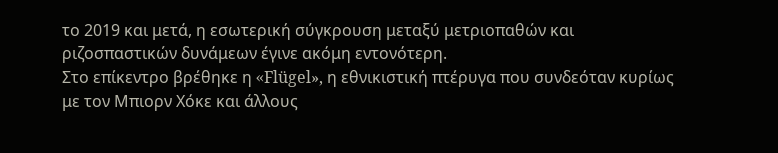το 2019 και μετά, η εσωτερική σύγκρουση μεταξύ μετριοπαθών και ριζοσπαστικών δυνάμεων έγινε ακόμη εντονότερη.
Στο επίκεντρο βρέθηκε η «Flügel», η εθνικιστική πτέρυγα που συνδεόταν κυρίως με τον Μπιορν Χόκε και άλλους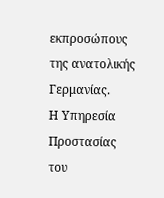εκπροσώπους της ανατολικής Γερμανίας.
Η Υπηρεσία Προστασίας του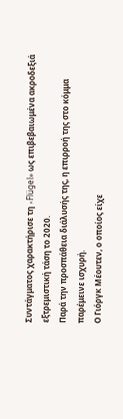Συντάγματος χαρακτήρισε τη «Flügel» ως επιβεβαιωμένα ακροδεξιά εξτρεμιστική τάση το 2020.
Παρά την προσπάθεια διάλυσής της, η επιρροή της στο κόμμα παρέμεινε ισχυρή.
Ο Γιόργκ Μέουτεν, ο οποίος είχε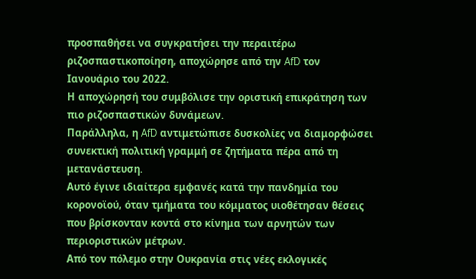προσπαθήσει να συγκρατήσει την περαιτέρω ριζοσπαστικοποίηση, αποχώρησε από την AfD τον Ιανουάριο του 2022.
Η αποχώρησή του συμβόλισε την οριστική επικράτηση των πιο ριζοσπαστικών δυνάμεων.
Παράλληλα, η AfD αντιμετώπισε δυσκολίες να διαμορφώσει συνεκτική πολιτική γραμμή σε ζητήματα πέρα από τη μετανάστευση.
Αυτό έγινε ιδιαίτερα εμφανές κατά την πανδημία του κορονοϊού, όταν τμήματα του κόμματος υιοθέτησαν θέσεις που βρίσκονταν κοντά στο κίνημα των αρνητών των περιοριστικών μέτρων.
Από τον πόλεμο στην Ουκρανία στις νέες εκλογικές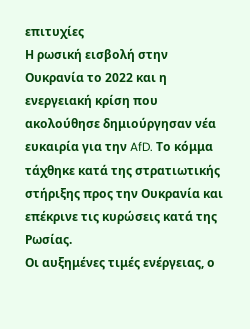επιτυχίες
Η ρωσική εισβολή στην Ουκρανία το 2022 και η ενεργειακή κρίση που ακολούθησε δημιούργησαν νέα ευκαιρία για την AfD. Το κόμμα τάχθηκε κατά της στρατιωτικής στήριξης προς την Ουκρανία και επέκρινε τις κυρώσεις κατά της Ρωσίας.
Οι αυξημένες τιμές ενέργειας, ο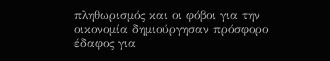πληθωρισμός και οι φόβοι για την οικονομία δημιούργησαν πρόσφορο έδαφος για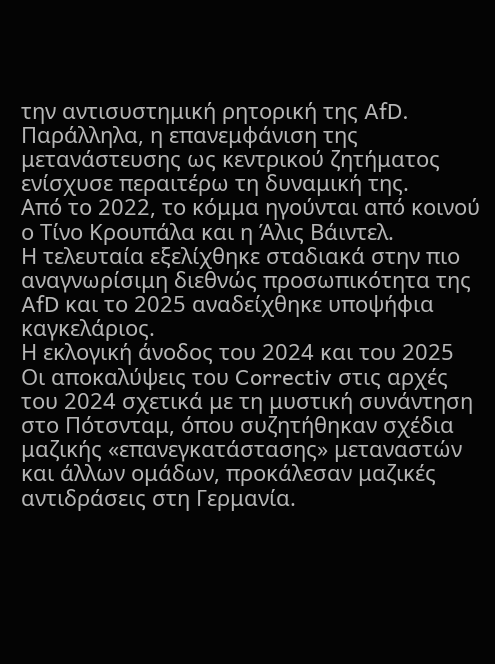την αντισυστημική ρητορική της AfD.
Παράλληλα, η επανεμφάνιση της μετανάστευσης ως κεντρικού ζητήματος ενίσχυσε περαιτέρω τη δυναμική της.
Από το 2022, το κόμμα ηγούνται από κοινού ο Τίνο Κρουπάλα και η Άλις Βάιντελ.
Η τελευταία εξελίχθηκε σταδιακά στην πιο αναγνωρίσιμη διεθνώς προσωπικότητα της AfD και το 2025 αναδείχθηκε υποψήφια καγκελάριος.
Η εκλογική άνοδος του 2024 και του 2025
Οι αποκαλύψεις του Correctiv στις αρχές του 2024 σχετικά με τη μυστική συνάντηση στο Πότσνταμ, όπου συζητήθηκαν σχέδια μαζικής «επανεγκατάστασης» μεταναστών και άλλων ομάδων, προκάλεσαν μαζικές αντιδράσεις στη Γερμανία.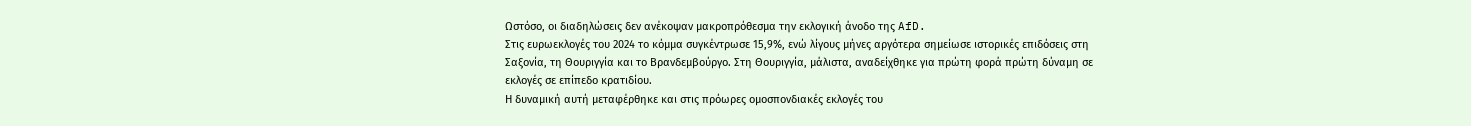Ωστόσο, οι διαδηλώσεις δεν ανέκοψαν μακροπρόθεσμα την εκλογική άνοδο της AfD.
Στις ευρωεκλογές του 2024 το κόμμα συγκέντρωσε 15,9%, ενώ λίγους μήνες αργότερα σημείωσε ιστορικές επιδόσεις στη Σαξονία, τη Θουριγγία και το Βρανδεμβούργο. Στη Θουριγγία, μάλιστα, αναδείχθηκε για πρώτη φορά πρώτη δύναμη σε εκλογές σε επίπεδο κρατιδίου.
Η δυναμική αυτή μεταφέρθηκε και στις πρόωρες ομοσπονδιακές εκλογές του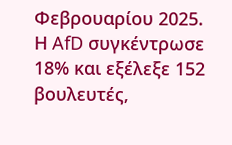Φεβρουαρίου 2025.
Η AfD συγκέντρωσε 18% και εξέλεξε 152 βουλευτές,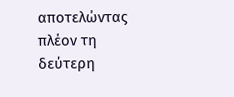αποτελώντας πλέον τη δεύτερη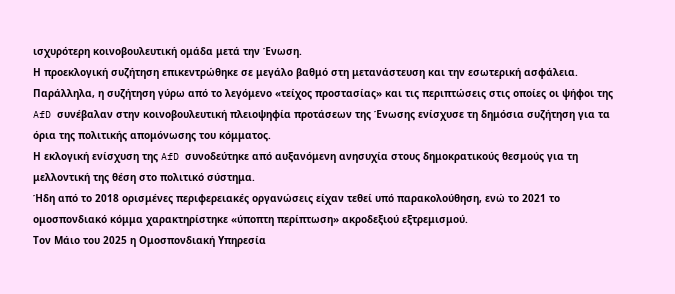ισχυρότερη κοινοβουλευτική ομάδα μετά την Ένωση.
Η προεκλογική συζήτηση επικεντρώθηκε σε μεγάλο βαθμό στη μετανάστευση και την εσωτερική ασφάλεια.
Παράλληλα, η συζήτηση γύρω από το λεγόμενο «τείχος προστασίας» και τις περιπτώσεις στις οποίες οι ψήφοι της AfD συνέβαλαν στην κοινοβουλευτική πλειοψηφία προτάσεων της Ένωσης ενίσχυσε τη δημόσια συζήτηση για τα όρια της πολιτικής απομόνωσης του κόμματος.
Η εκλογική ενίσχυση της AfD συνοδεύτηκε από αυξανόμενη ανησυχία στους δημοκρατικούς θεσμούς για τη μελλοντική της θέση στο πολιτικό σύστημα.
Ήδη από το 2018 ορισμένες περιφερειακές οργανώσεις είχαν τεθεί υπό παρακολούθηση, ενώ το 2021 το ομοσπονδιακό κόμμα χαρακτηρίστηκε «ύποπτη περίπτωση» ακροδεξιού εξτρεμισμού.
Τον Μάιο του 2025 η Ομοσπονδιακή Υπηρεσία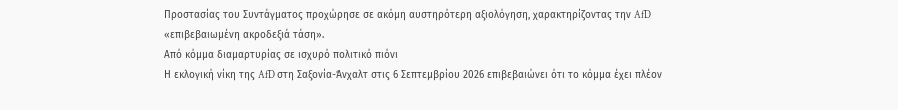Προστασίας του Συντάγματος προχώρησε σε ακόμη αυστηρότερη αξιολόγηση, χαρακτηρίζοντας την AfD «επιβεβαιωμένη ακροδεξιά τάση».
Από κόμμα διαμαρτυρίας σε ισχυρό πολιτικό πιόνι
Η εκλογική νίκη της AfD στη Σαξονία-Άνχαλτ στις 6 Σεπτεμβρίου 2026 επιβεβαιώνει ότι το κόμμα έχει πλέον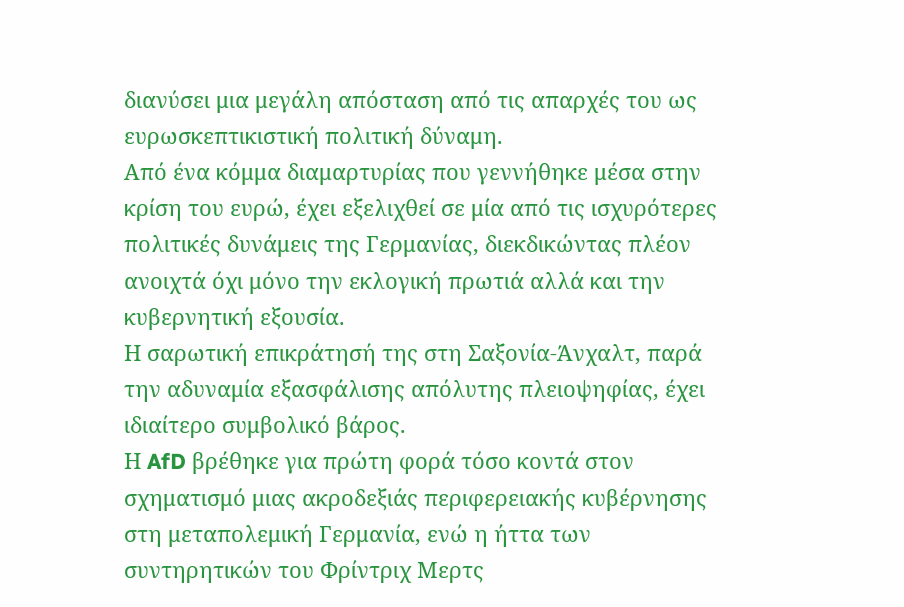διανύσει μια μεγάλη απόσταση από τις απαρχές του ως ευρωσκεπτικιστική πολιτική δύναμη.
Από ένα κόμμα διαμαρτυρίας που γεννήθηκε μέσα στην κρίση του ευρώ, έχει εξελιχθεί σε μία από τις ισχυρότερες πολιτικές δυνάμεις της Γερμανίας, διεκδικώντας πλέον ανοιχτά όχι μόνο την εκλογική πρωτιά αλλά και την κυβερνητική εξουσία.
Η σαρωτική επικράτησή της στη Σαξονία-Άνχαλτ, παρά την αδυναμία εξασφάλισης απόλυτης πλειοψηφίας, έχει ιδιαίτερο συμβολικό βάρος.
Η AfD βρέθηκε για πρώτη φορά τόσο κοντά στον σχηματισμό μιας ακροδεξιάς περιφερειακής κυβέρνησης στη μεταπολεμική Γερμανία, ενώ η ήττα των συντηρητικών του Φρίντριχ Μερτς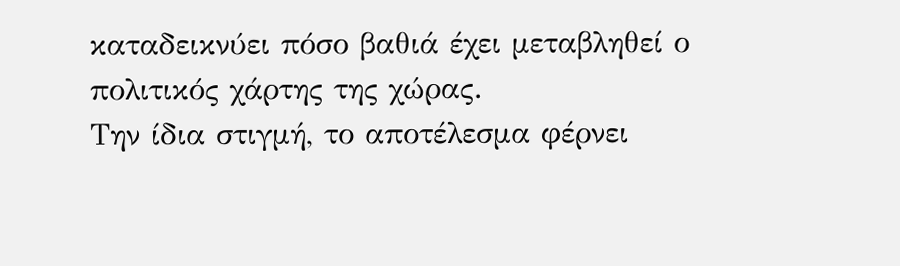καταδεικνύει πόσο βαθιά έχει μεταβληθεί ο πολιτικός χάρτης της χώρας.
Την ίδια στιγμή, το αποτέλεσμα φέρνει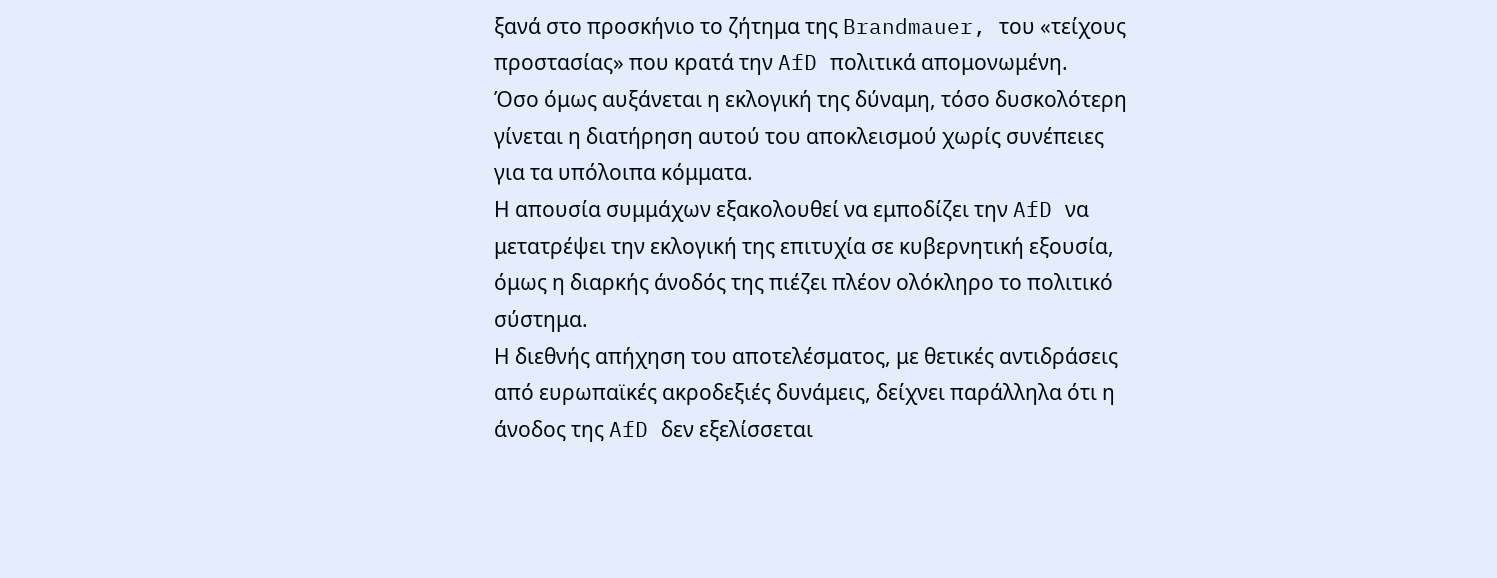ξανά στο προσκήνιο το ζήτημα της Brandmauer, του «τείχους προστασίας» που κρατά την AfD πολιτικά απομονωμένη.
Όσο όμως αυξάνεται η εκλογική της δύναμη, τόσο δυσκολότερη γίνεται η διατήρηση αυτού του αποκλεισμού χωρίς συνέπειες για τα υπόλοιπα κόμματα.
Η απουσία συμμάχων εξακολουθεί να εμποδίζει την AfD να μετατρέψει την εκλογική της επιτυχία σε κυβερνητική εξουσία, όμως η διαρκής άνοδός της πιέζει πλέον ολόκληρο το πολιτικό σύστημα.
Η διεθνής απήχηση του αποτελέσματος, με θετικές αντιδράσεις από ευρωπαϊκές ακροδεξιές δυνάμεις, δείχνει παράλληλα ότι η άνοδος της AfD δεν εξελίσσεται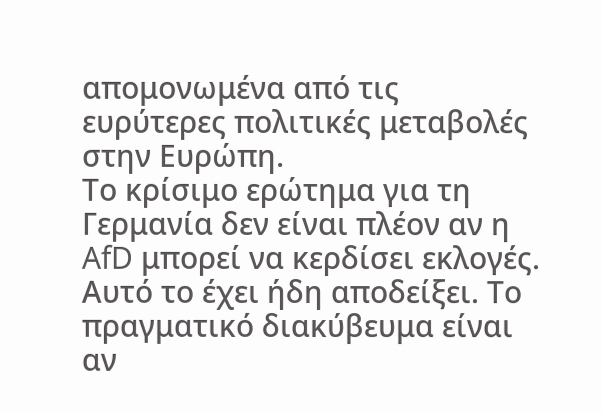απομονωμένα από τις ευρύτερες πολιτικές μεταβολές στην Ευρώπη.
Το κρίσιμο ερώτημα για τη Γερμανία δεν είναι πλέον αν η AfD μπορεί να κερδίσει εκλογές. Αυτό το έχει ήδη αποδείξει. Το πραγματικό διακύβευμα είναι αν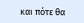και πότε θα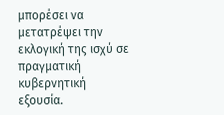μπορέσει να μετατρέψει την εκλογική της ισχύ σε πραγματική κυβερνητική εξουσία.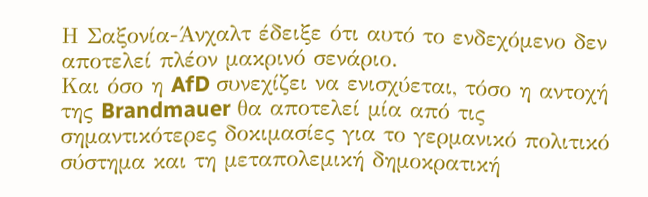Η Σαξονία-Άνχαλτ έδειξε ότι αυτό το ενδεχόμενο δεν αποτελεί πλέον μακρινό σενάριο.
Και όσο η AfD συνεχίζει να ενισχύεται, τόσο η αντοχή της Brandmauer θα αποτελεί μία από τις σημαντικότερες δοκιμασίες για το γερμανικό πολιτικό σύστημα και τη μεταπολεμική δημοκρατική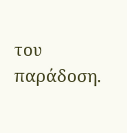του παράδοση.